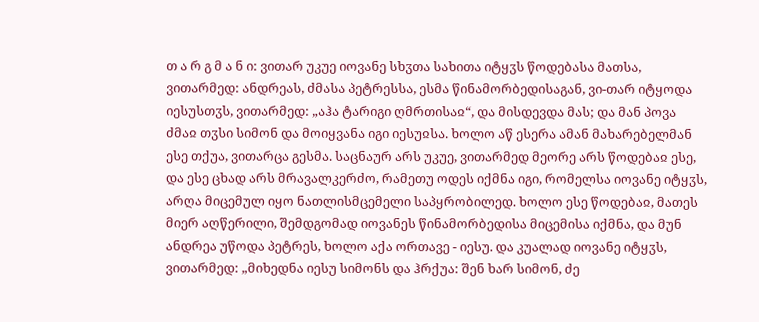თ ა რ გ მ ა ნ ი: ვითარ უკუე იოვანე სხჳთა სახითა იტყჳს წოდებასა მათსა, ვითარმედ: ანდრეას, ძმასა პეტრესსა, ესმა წინამორბედისაგან, ვი-თარ იტყოდა იესუსთჳს, ვითარმედ: „აჰა ტარიგი ღმრთისაჲ“, და მისდევდა მას; და მან პოვა ძმაჲ თჳსი სიმონ და მოიყვანა იგი იესუჲსა. ხოლო აწ ესერა ამან მახარებელმან ესე თქუა, ვითარცა გესმა. საცნაურ არს უკუე, ვითარმედ მეორე არს წოდებაჲ ესე, და ესე ცხად არს მრავალკერძო, რამეთუ ოდეს იქმნა იგი, რომელსა იოვანე იტყჳს, არღა მიცემულ იყო ნათლისმცემელი საპყრობილედ. ხოლო ესე წოდებაჲ, მათეს მიერ აღწერილი, შემდგომად იოვანეს წინამორბედისა მიცემისა იქმნა, და მუნ ანდრეა უწოდა პეტრეს, ხოლო აქა ორთავე - იესუ. და კუალად იოვანე იტყჳს, ვითარმედ: „მიხედნა იესუ სიმონს და ჰრქუა: შენ ხარ სიმონ, ძე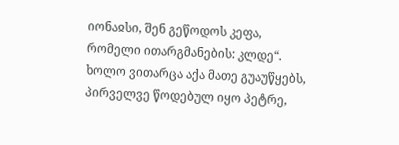იონაჲსი, შენ გეწოდოს კეფა, რომელი ითარგმანების: კლდე“. ხოლო ვითარცა აქა მათე გუაუწყებს, პირველვე წოდებულ იყო პეტრე,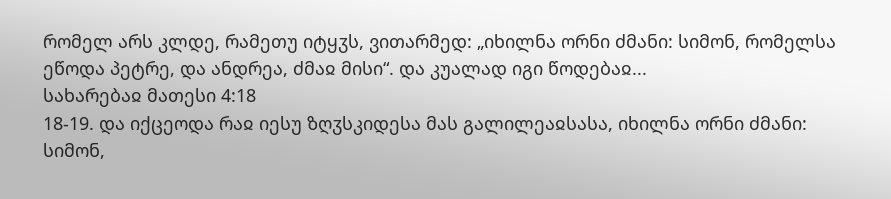რომელ არს კლდე, რამეთუ იტყჳს, ვითარმედ: „იხილნა ორნი ძმანი: სიმონ, რომელსა ეწოდა პეტრე, და ანდრეა, ძმაჲ მისი“. და კუალად იგი წოდებაჲ...
სახარებაჲ მათესი 4:18
18-19. და იქცეოდა რაჲ იესუ ზღჳსკიდესა მას გალილეაჲსასა, იხილნა ორნი ძმანი: სიმონ,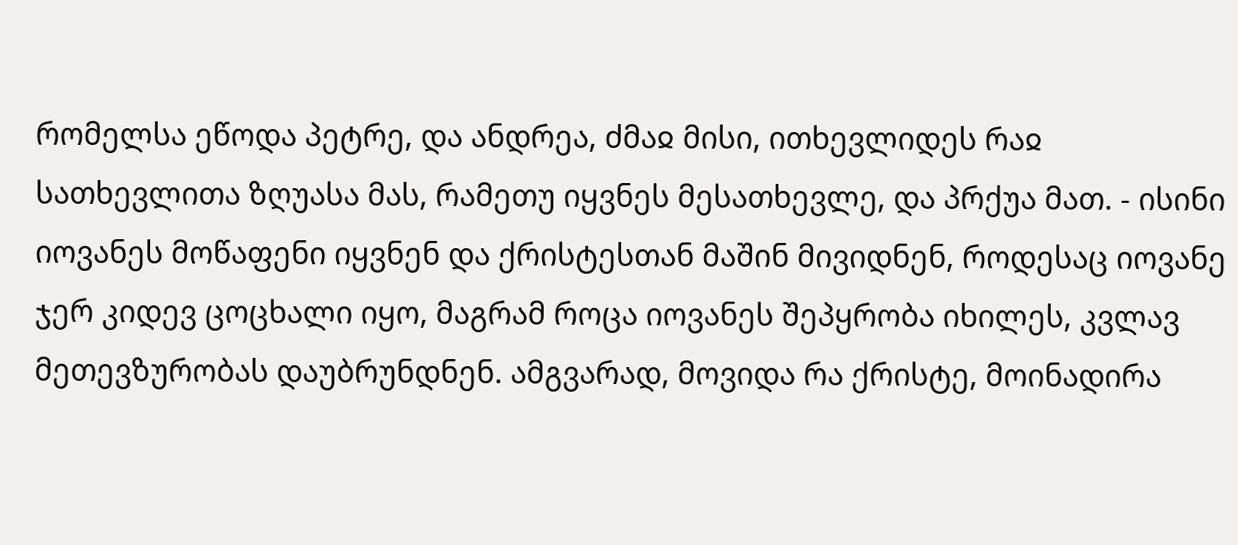რომელსა ეწოდა პეტრე, და ანდრეა, ძმაჲ მისი, ითხევლიდეს რაჲ სათხევლითა ზღუასა მას, რამეთუ იყვნეს მესათხევლე, და პრქუა მათ. - ისინი იოვანეს მოწაფენი იყვნენ და ქრისტესთან მაშინ მივიდნენ, როდესაც იოვანე ჯერ კიდევ ცოცხალი იყო, მაგრამ როცა იოვანეს შეპყრობა იხილეს, კვლავ მეთევზურობას დაუბრუნდნენ. ამგვარად, მოვიდა რა ქრისტე, მოინადირა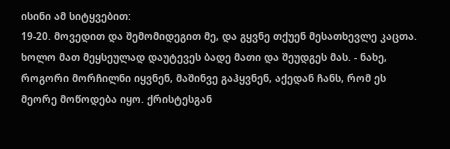ისინი ამ სიტყვებით:
19-20. მოვედით და შემომიდეგით მე, და გყვნე თქუენ მესათხევლე კაცთა. ხოლო მათ მეყსეულად დაუტევეს ბადე მათი და შეუდგეს მას. - ნახე, როგორი მორჩილნი იყვნენ, მაშინვე გაჰყვნენ, აქედან ჩანს, რომ ეს მეორე მოწოდება იყო. ქრისტესგან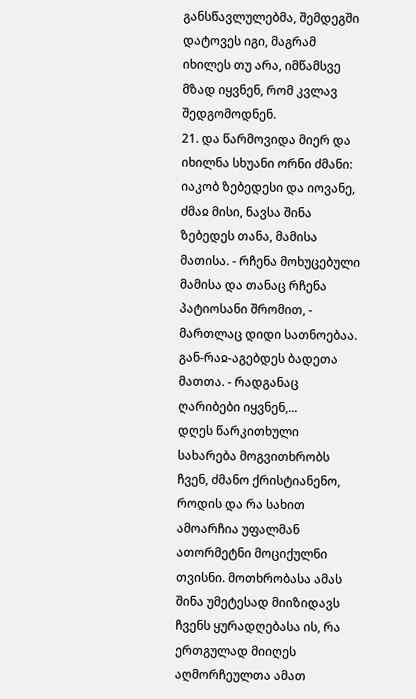განსწავლულებმა, შემდეგში დატოვეს იგი, მაგრამ იხილეს თუ არა, იმწამსვე მზად იყვნენ, რომ კვლავ შედგომოდნენ.
21. და წარმოვიდა მიერ და იხილნა სხუანი ორნი ძმანი: იაკობ ზებედესი და იოვანე, ძმაჲ მისი, ნავსა შინა ზებედეს თანა, მამისა მათისა. - რჩენა მოხუცებული მამისა და თანაც რჩენა პატიოსანი შრომით, - მართლაც დიდი სათნოებაა. გან-რაჲ-აგებდეს ბადეთა მათთა. - რადგანაც ღარიბები იყვნენ,...
დღეს წარკითხული სახარება მოგვითხრობს ჩვენ, ძმანო ქრისტიანენო, როდის და რა სახით ამოარჩია უფალმან ათორმეტნი მოციქულნი თვისნი. მოთხრობასა ამას შინა უმეტესად მიიზიდავს ჩვენს ყურადღებასა ის, რა ერთგულად მიიღეს აღმორჩეულთა ამათ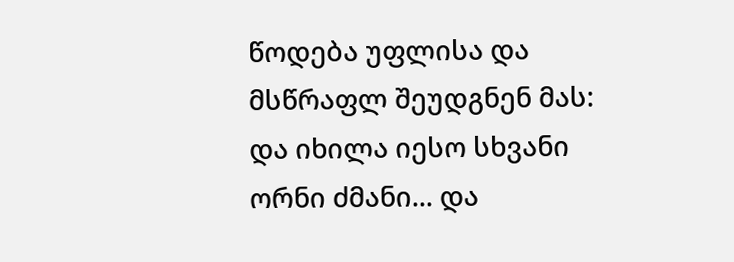წოდება უფლისა და მსწრაფლ შეუდგნენ მას: და იხილა იესო სხვანი ორნი ძმანი... და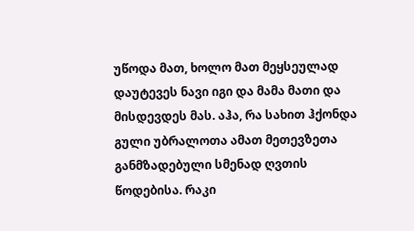უწოდა მათ, ხოლო მათ მეყსეულად დაუტევეს ნავი იგი და მამა მათი და მისდევდეს მას. აჰა, რა სახით ჰქონდა გული უბრალოთა ამათ მეთევზეთა განმზადებული სმენად ღვთის წოდებისა. რაკი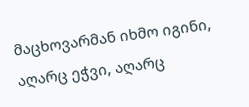მაცხოვარმან იხმო იგინი, აღარც ეჭვი, აღარც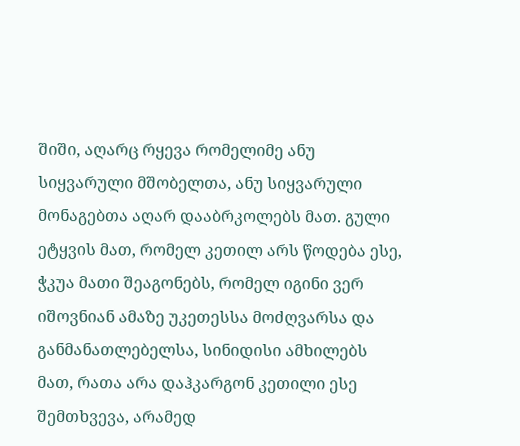შიში, აღარც რყევა რომელიმე ანუ სიყვარული მშობელთა, ანუ სიყვარული მონაგებთა აღარ დააბრკოლებს მათ. გული ეტყვის მათ, რომელ კეთილ არს წოდება ესე, ჭკუა მათი შეაგონებს, რომელ იგინი ვერ იშოვნიან ამაზე უკეთესსა მოძღვარსა და განმანათლებელსა, სინიდისი ამხილებს მათ, რათა არა დაჰკარგონ კეთილი ესე შემთხვევა, არამედ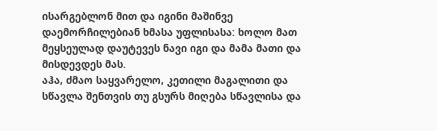ისარგებლონ მით და იგინი მაშინვე დაემორჩილებიან ხმასა უფლისასა: ხოლო მათ მეყსეულად დაუტევეს ნავი იგი და მამა მათი და მისდევდეს მას.
აჰა, ძმაო საყვარელო, კეთილი მაგალითი და სწავლა შენთვის თუ გსურს მიღება სწავლისა და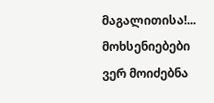მაგალითისა!...
მოხსენიებები ვერ მოიძებნა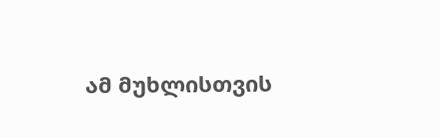ამ მუხლისთვის